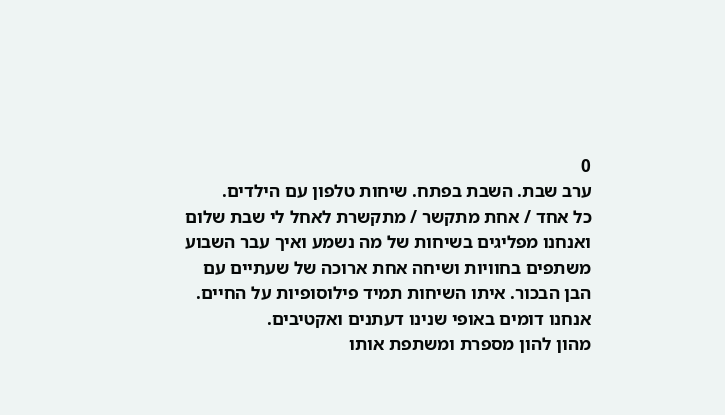0
ערב שבת. השבת בפתח. שיחות טלפון עם הילדים.
כל אחד / אחת מתקשר / מתקשרת לאחל לי שבת שלום ואנחנו מפליגים בשיחות של מה נשמע ואיך עבר השבוע משתפים בחוויות ושיחה אחת ארוכה של שעתיים עם הבן הבכור. איתו השיחות תמיד פילוסופיות על החיים. אנחנו דומים באופי שנינו דעתנים ואקטיבים.
מהון להון מספרת ומשתפת אותו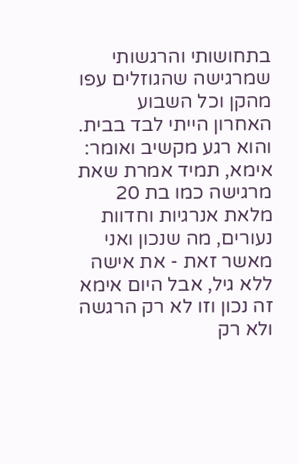בתחושותי והרגשותי שמרגישה שהגוזלים עפו מהקן וכל השבוע האחרון הייתי לבד בבית. והוא רגע מקשיב ואומר: אימא, תמיד אמרת שאת מרגישה כמו בת 20 מלאת אנרגיות וחדוות נעורים, מה שנכון ואני מאשר זאת - את אישה ללא גיל, אבל היום אימא זה נכון וזו לא רק הרגשה ולא רק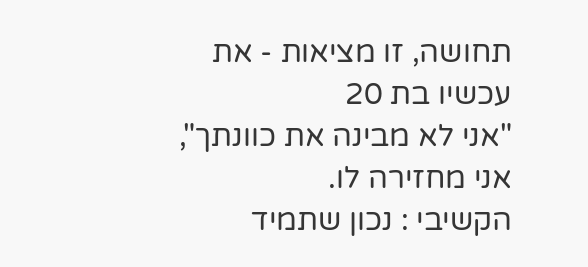תחושה, זו מציאות - את עכשיו בת 20
"אני לא מבינה את כוונתך", אני מחזירה לו.
הקשיבי : נכון שתמיד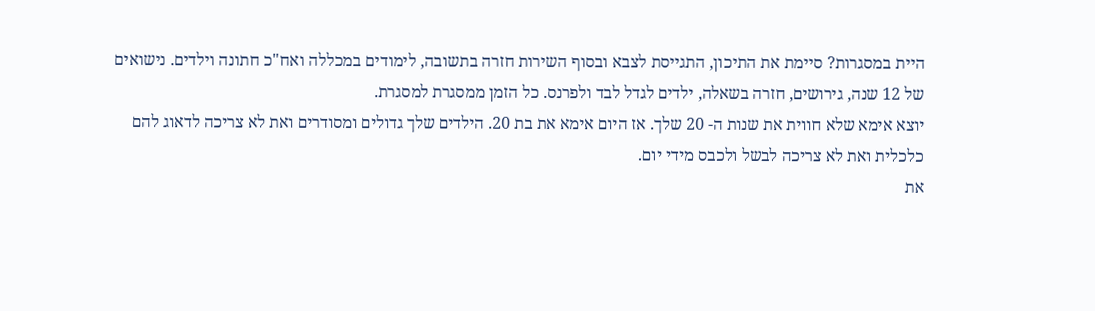היית במסגרות? סיימת את התיכון, התגייסת לצבא ובסוף השירות חזרה בתשובה, לימודים במכללה ואח"כ חתונה וילדים. נישואים של 12 שנה, גירושים, חזרה בשאלה, ילדים לגדל לבד ולפרנס. כל הזמן ממסגרת למסגרת.
יוצא אימא שלא חווית את שנות ה- 20 שלך. אז היום אימא את בת 20. הילדים שלך גדולים ומסודרים ואת לא צריכה לדאוג להם כלכלית ואת לא צריכה לבשל ולכבס מידי יום.
את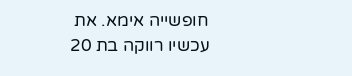חופשייה אימא. את עכשיו רווקה בת 20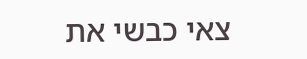צאי כבשי את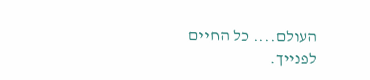העולם.... כל החיים לפנייך.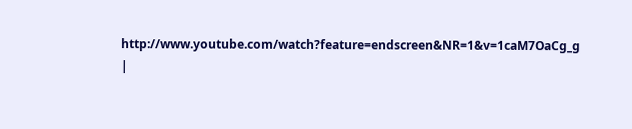http://www.youtube.com/watch?feature=endscreen&NR=1&v=1caM7OaCg_g |